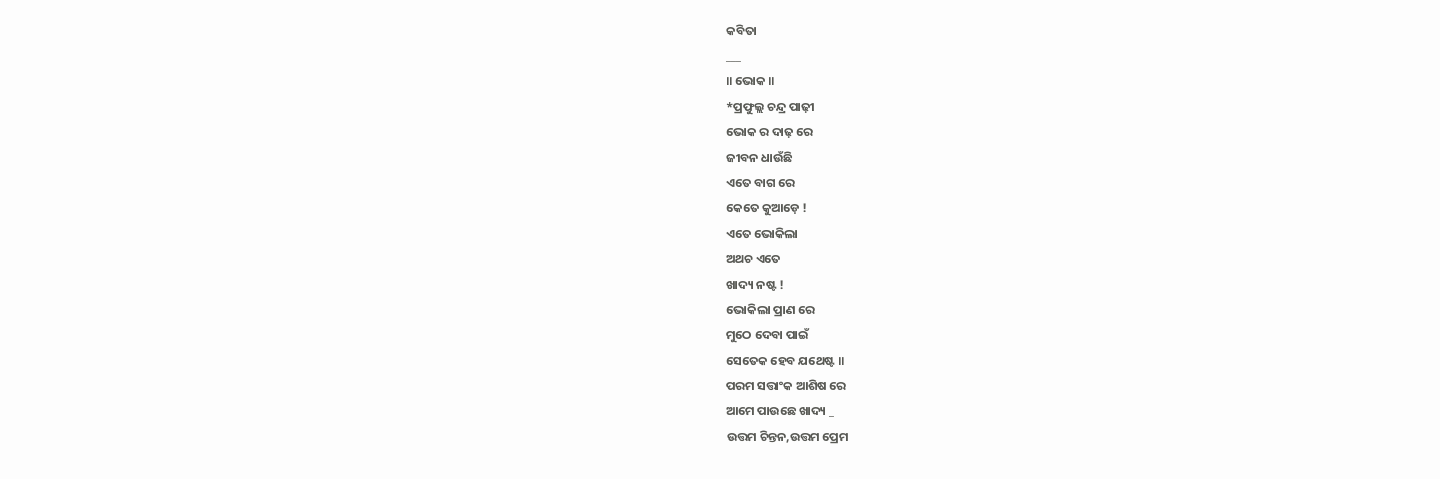କବିତା
___
॥ ଭୋକ ॥
*ପ୍ରଫୁଲ୍ଲ ଚନ୍ଦ୍ର ପାଢ଼ୀ
ଭୋକ ର ଦାଢ଼ ରେ
ଜୀବନ ଧାଉଁଛି
ଏତେ ବାଗ ରେ
କେତେ କୁଆଡ଼େ !
ଏତେ ଭୋକିଲା
ଅଥଚ ଏତେ
ଖାଦ୍ୟ ନଷ୍ଟ !
ଭୋକିଲା ପ୍ରାଣ ରେ
ମୁଠେ ଦେବା ପାଇଁ
ସେତେକ ହେବ ଯଥେଷ୍ଟ ॥
ପରମ ସତ୍ତାଂକ ଆଶିଷ ରେ
ଆମେ ପାଉଛେ ଖାଦ୍ୟ _
ଉତ୍ତମ ଚିନ୍ତନ,ଉତ୍ତମ ପ୍ରେମ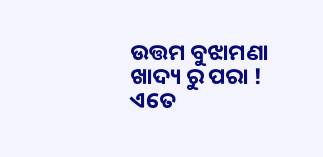ଉତ୍ତମ ବୁଝାମଣା
ଖାଦ୍ୟ ରୁ ପରା !
ଏତେ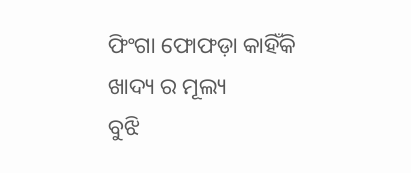ଫିଂଗା ଫୋଫଡ଼ା କାହିଁକି
ଖାଦ୍ୟ ର ମୂଲ୍ୟ
ବୁଝି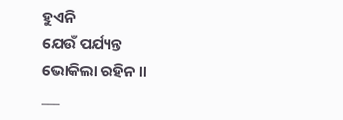ହୁଏନି
ଯେଉଁ ପର୍ଯ୍ୟନ୍ତ
ଭୋକିଲା ରହିନ ॥
___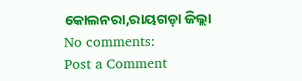କୋଲନରା,ରାୟଗଡ଼ା ଜିଲ୍ଲା
No comments:
Post a Comment